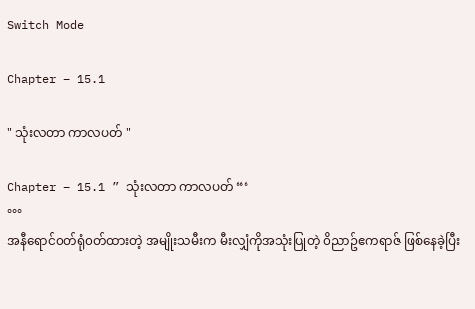Switch Mode

Chapter – 15.1

" သုံးလတာ ကာလပတ် "

Chapter – 15.1 ” သုံးလတာ ကာလပတ် “‘
°°°
အနီရောင်၀တ်ရုံ၀တ်ထားတဲ့ အမျိုးသမီးက မီးလျှံကိုအသုံးပြုတဲ့ ၀ိညာဥ်ဧကရာဇ် ဖြစ်နေခဲ့ပြီး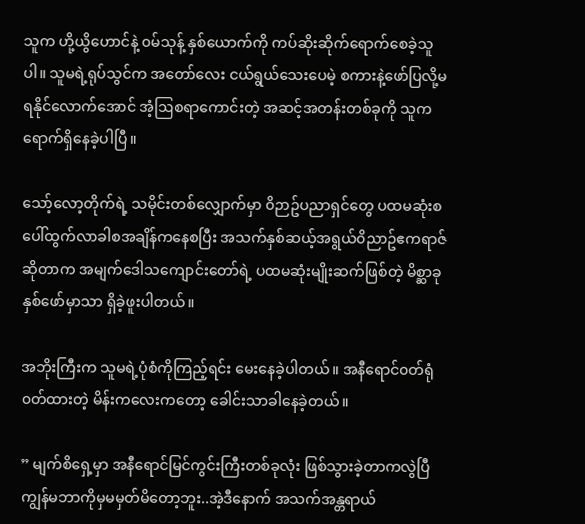သူက ဟို့ယွိဟောင်နဲ့ ၀မ်သုန့် နှစ်ယောက်ကို ကပ်ဆိုးဆိုက်ရောက်စေခဲ့သူပါ။ သူမရဲ့ရုပ်သွင်က အတော်လေး ငယ်ရွယ်သေးပေမဲ့ စကားနဲ့ဖော်ပြလို့မရနိုင်လောက်အောင် အံ့ဩစရာကောင်းတဲ့ အဆင့်အတန်းတစ်ခုကို သူက ရောက်ရှိနေခဲ့ပါပြီ။

သော့်လော့တိုက်ရဲ့ သမိုင်းတစ်လျှောက်မှာ ၀ိဉာဥ်ပညာရှင်တွေ ပထမဆုံးစပေါ်ထွက်လာခါစအချိန်ကနေစပြီး အသက်နှစ်ဆယ့်အရွယ်၀ိညာဥ်ဧကရာဇ်ဆိုတာက အမျက်ဒေါသကျောင်းတော်ရဲ့ ပထမဆုံးမျိုးဆက်ဖြစ်တဲ့ မိစ္ဆာခုနှစ်ဖော်မှာသာ ရှိခဲ့ဖူးပါတယ်။

အဘိုးကြီးက သူမရဲ့ပုံစံကိုကြည့်ရင်း မေးနေခဲ့ပါတယ်။ အနီရောင်၀တ်ရုံ၀တ်ထားတဲ့ မိန်းကလေးကတော့ ခေါင်းသာခါနေခဲ့တယ်။

” မျက်စိရှေ့မှာ အနီရောင်မြင်ကွင်းကြီးတစ်ခုလုံး ဖြစ်သွားခဲ့တာကလွဲပြီ ကျွန်မဘာကိုမှမမှတ်မိတော့ဘူး..အဲ့ဒီနောက် အသက်အန္တရာယ်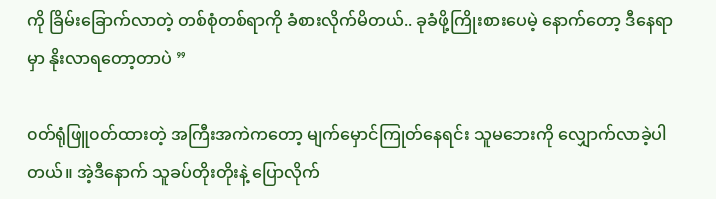ကို ခြိမ်းခြောက်လာတဲ့ တစ်စုံတစ်ရာကို ခံစားလိုက်မိတယ်.. ခုခံဖို့ကြိုးစားပေမဲ့ နောက်တော့ ဒီနေရာမှာ နိုးလာရတော့တာပဲ ”

၀တ်ရုံဖြူ၀တ်ထားတဲ့ အကြီးအကဲကတော့ မျက်မှောင်ကြုတ်နေရင်း သူမဘေးကို လျှောက်လာခဲ့ပါတယ်။ အဲ့ဒီနောက် သူခပ်တိုးတိုးနဲ့ ပြောလိုက်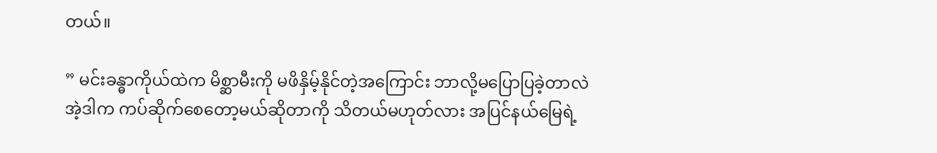တယ်။

” မင်းခန္ဓာကိုယ်ထဲက မိစ္ဆာမီးကို မဖိနှိမ့်နိုင်တဲ့အကြောင်း ဘာလို့မပြောပြခဲ့တာလဲ အဲ့ဒါက ကပ်ဆိုက်စေတော့မယ်ဆိုတာကို သိတယ်မဟုတ်လား အပြင်နယ်မြေရဲ့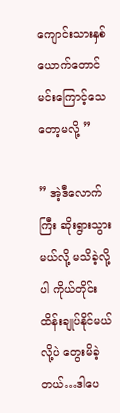ကျောင်းသားနှစ်ယောက်တောင် မင်းကြောင့်သေတော့မလို့ ”

” အဲ့ဒီလောက်ကြီး ဆိုးရွားသွားမယ်လို့ မသိခဲ့လို့ပါ ကိုယ်တိုင်းထိန်းချုပ်နိုင်မယ်လို့ပဲ တွေးမိခဲ့တယ်…ဒါပေ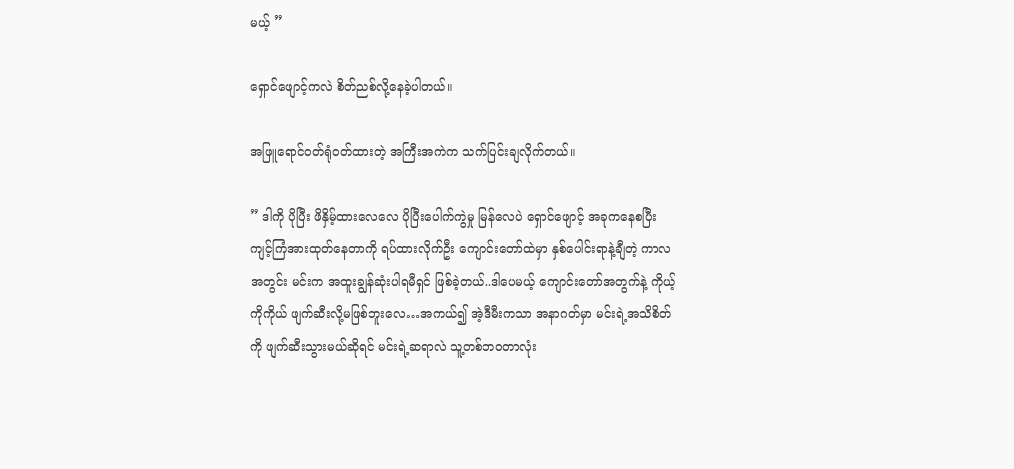မယ့် ”

ရှောင်ဖျောင့်ကလဲ စိတ်ညစ်လို့နေခဲ့ပါတယ်။

အဖြူရောင်၀တ်ရုံ၀တ်ထားတဲ့ အကြီးအကဲက သက်ပြင်းချလိုက်တယ်။

” ဒါကို ပိုပြီး ဖိနှိမ့်ထားလေလေ ပိုပြီးပေါက်ကွဲမှု မြန်လေပဲ ရှောင်ဖျောင့် အခုကနေစပြီး ကျင့်ကြံအားထုတ်နေတာကို ရပ်ထားလိုက်ဦး ကျောင်းတော်ထဲမှာ နှစ်ပေါင်းရာနဲ့ချီတဲ့ ကာလအတွင်း မင်းက အထူးချွန်ဆုံးပါရမီရှင် ဖြစ်ခဲ့တယ်..ဒါပေမယ့် ကျောင်းတော်အတွက်နဲ့ ကိုယ့်ကိုကိုယ် ဖျက်ဆီးလို့မဖြစ်ဘူးလေ…အကယ်၍ အဲ့ဒီမီးကသာ အနာဂတ်မှာ မင်းရဲ့အသိစိတ်ကို ဖျက်ဆီးသွားမယ်ဆိုရင် မင်းရဲ့ဆရာလဲ သူ့တစ်ဘ၀တာလုံး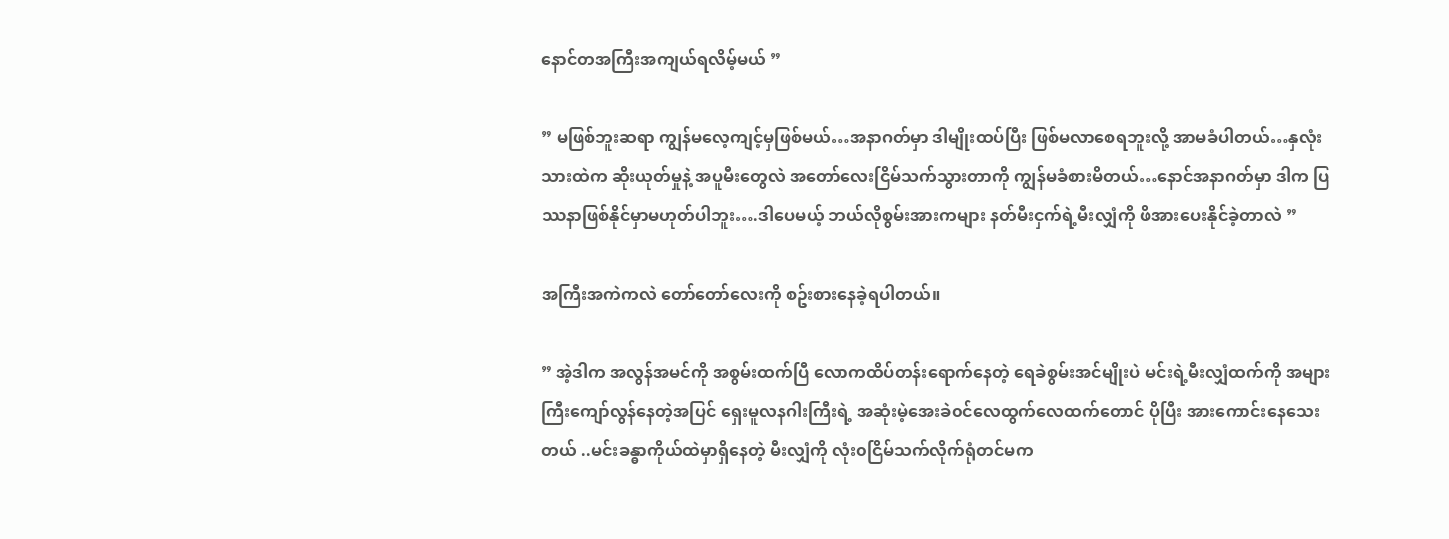နောင်တအကြီးအကျယ်ရလိမ့်မယ် ”

” မဖြစ်ဘူးဆရာ ကျွန်မလေ့ကျင့်မှဖြစ်မယ်…အနာဂတ်မှာ ဒါမျိုးထပ်ပြီး ဖြစ်မလာစေရဘူးလို့ အာမခံပါတယ်…နှလုံးသားထဲက ဆိုးယုတ်မှုနဲ့ အပူမီးတွေလဲ အတော်လေးငြိမ်သက်သွားတာကို ကျွန်မခံစားမိတယ်…နောင်အနာဂတ်မှာ ဒါက ပြဿနာဖြစ်နိုင်မှာမဟုတ်ပါဘူး….ဒါပေမယ့် ဘယ်လိုစွမ်းအားကများ နတ်မီးငှက်ရဲ့မီးလျှံကို ဖိအားပေးနိုင်ခဲ့တာလဲ ”

အကြီးအကဲကလဲ တော်တော်လေးကို စဥ်းစားနေခဲ့ရပါတယ်။

” အဲ့ဒါက အလွန်အမင်ကို အစွမ်းထက်ပြီ လောကထိပ်တန်းရောက်နေတဲ့ ရေခဲစွမ်းအင်မျိုးပဲ မင်းရဲ့မီးလျှံထက်ကို အများကြီးကျော်လွန်နေတဲ့အပြင် ရှေးမူလနဂါးကြီးရဲ့ အဆုံးမဲ့အေးခဲ၀င်လေထွက်လေထက်တောင် ပိုပြီး အားကောင်းနေသေးတယ် ..မင်းခန္ဓာကိုယ်ထဲမှာရှိနေတဲ့ မီးလျှံကို လုံး၀ငြိမ်သက်လိုက်ရုံတင်မက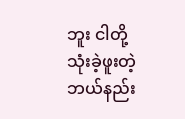ဘူး ငါတို့သုံးခဲ့ဖူးတဲ့ ဘယ်နည်း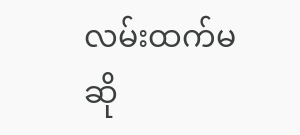လမ်းထက်မဆို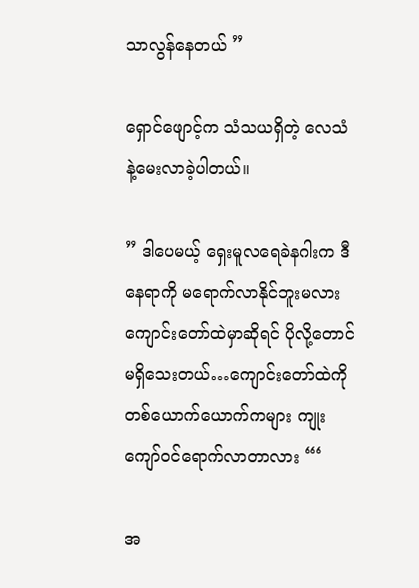သာလွန်နေတယ် ”

ရှောင်ဖျောင့်က သံသယရှိတဲ့ လေသံနဲ့မေးလာခဲ့ပါတယ်။

” ဒါပေမယ့် ရှေးမူလရေခဲနဂါးက ဒီနေရာကို မရောက်လာနိုင်ဘူးမလား ကျောင်းတော်ထဲမှာဆိုရင် ပိုလို့တောင် မရှိသေးတယ်…ကျောင်းတော်ထဲကို တစ်ယောက်ယောက်ကများ ကျုးကျော်၀င်ရောက်လာတာလား “‘

အ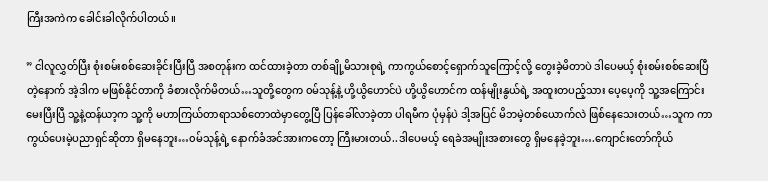ကြီးအကဲက ခေါင်းခါလိုက်ပါတယ်။

” ငါလူလွှတ်ပြီး စုံးစမ်းစစ်ဆေးခိုင်းပြီးပြီ အစတုန်းက ထင်ထားခဲ့တာ တစ်ချို့မိသားစုရဲ့ ကာကွယ်စောင့်ရှောက်သူကြောင့်လို့ တွေးခဲ့မိတာပဲ ဒါပေမယ့် စုံးစမ်းစစ်ဆေးပြီတဲ့နောက် အဲ့ဒါက မဖြစ်နိုင်တာကို ခံစားလိုက်မိတယ်…သူတို့တွေက ၀မ်သုန့်နဲ့ ဟို့ယွိဟောင်ပဲ ဟို့ယွိဟောင်က ထန်မျိုးနွယ်ရဲ့ အထူးတပည့်သား ပေ့ပေ့ကို သူ့အကြောင်းမေးပြီးပြီ သူ့နဲ့ထန်ယာ့က သူ့ကို မဟာကြယ်တာရာသစ်တောထဲမှာတွေ့ပြီ ပြန်ခေါ်လာခဲ့တာ ပါရမီက ပုံမှန်ပဲ ဒါ့အပြင် မိဘမဲ့တစ်ယောက်လဲ ဖြစ်နေသေးတယ်…သူက ကာကွယ်ပေးမဲ့ပညာရှင်ဆိုတာ ရှိမနေဘူး…၀မ်သုန့်ရဲ့ နောက်ခံအင်အားကတော့ ကြီးမားတယ်..ဒါပေမယ့် ရေခဲအမျိုးအစားတွေ ရှိမနေခဲ့ဘူး….ကျောင်းတော်ကိုယ်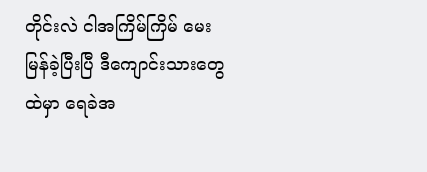တိုင်းလဲ ငါအကြိမ်ကြိမ် မေးမြန်ခဲ့ပြီးပြီ ဒီကျောင်းသားတွေထဲမှာ ရေခဲအ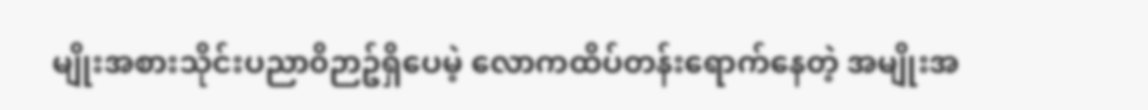မျိုးအစားသိုင်းပညာ၀ိဉာဥ်ရှိပေမဲ့ လောကထိပ်တန်းရောက်နေတဲ့ အမျိုးအ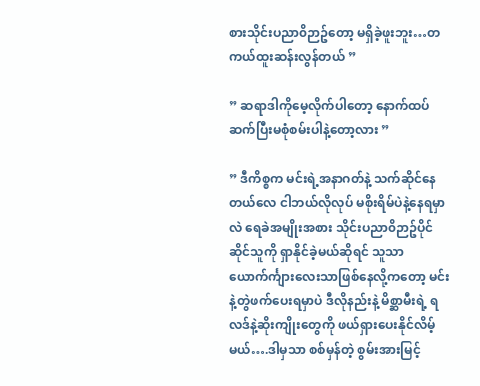စားသိုင်းပညာ၀ိဉာဥ်တော့ မရှိခဲ့ဖူးဘူး…တကယ်ထူးဆန်းလွန်တယ် ”

” ဆရာဒါကိုမေ့လိုက်ပါတော့ နောက်ထပ် ဆက်ပြီးမစုံစမ်းပါနဲ့တော့လား ”

” ဒီကိစ္စက မင်းရဲ့အနာဂတ်နဲ့ သက်ဆိုင်နေတယ်လေ ငါဘယ်လိုလုပ် မစိုးရိမ်ပဲနဲ့နေရမှာလဲ ရေခဲအမျိုးအစား သိုင်းပညာ၀ိဉာဥ်ပိုင်ဆိုင်သူကို ရှာနိုင်ခဲ့မယ်ဆိုရင် သူသာ ယောက်င်္ကျားလေးသာဖြစ်နေလို့ကတော့ မင်းနဲ့တွဲဖက်ပေးရမှာပဲ ဒီလိုနည်းနဲ့ မိစ္ဆာမီးရဲ့ ရလဒ်နဲ့ဆိုးကျိုးတွေကို ဖယ်ရှားပေးနိုင်လိမ့်မယ်….ဒါမှသာ စစ်မှန်တဲ့ စွမ်းအားမြင့်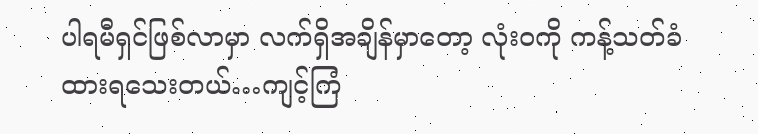ပါရမီရှင်ဖြစ်လာမှာ လက်ရှိအချိန်မှာတော့ လုံး၀ကို ကန့်သတ်ခံထားရသေးတယ်…ကျင့်ကြံ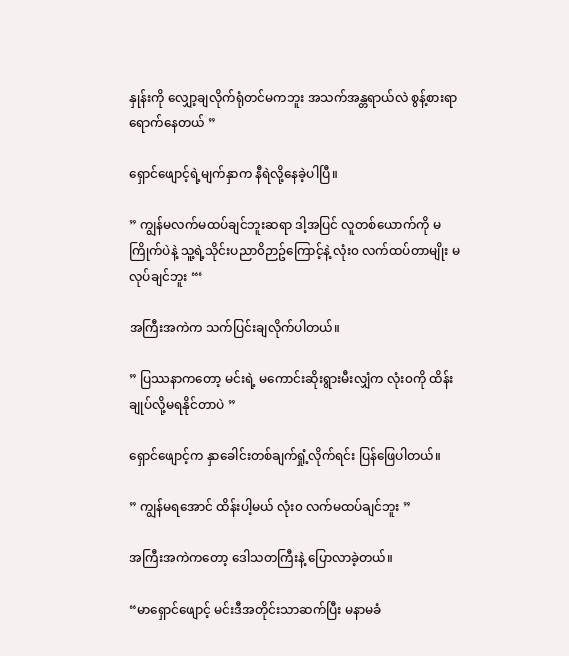နှုန်းကို လျှော့ချလိုက်ရုံတင်မကဘူး အသက်အန္တရာယ်လဲ စွန့်စားရာရောက်နေတယ် ”

ရှောင်ဖျောင့်ရဲ့မျက်နှာက နီရဲလို့နေခဲ့ပါပြီ။

” ကျွန်မလက်မထပ်ချင်ဘူးဆရာ ဒါ့အပြင် လူတစ်ယောက်ကို မကြိုက်ပဲနဲ့ သူ့ရဲ့သိုင်းပညာ၀ိဉာဥ်ကြောင့်နဲ့ လုံး၀ လက်ထပ်တာမျိုး မလုပ်ချင်ဘူး “‘

အကြီးအကဲက သက်ပြင်းချလိုက်ပါတယ်။

” ပြဿနာကတော့ မင်းရဲ့ မကောင်းဆိုးရွားမီးလျှံက လုံး၀ကို ထိန်းချုပ်လို့မရနိုင်တာပဲ ”

ရှောင်ဖျောင့်က နှာခေါင်းတစ်ချက်ရှုံ့လိုက်ရင်း ပြန်ဖြေပါတယ်။

” ကျွန်မရအောင် ထိန်းပါ့မယ် လုံး၀ လက်မထပ်ချင်ဘူး ”

အကြီးအကဲကတော့ ဒေါသတကြီးနဲ့ ပြောလာခဲ့တယ်။

“မာရှောင်ဖျောင့် မင်းဒီအတိုင်းသာဆက်ပြီး မနာမခံ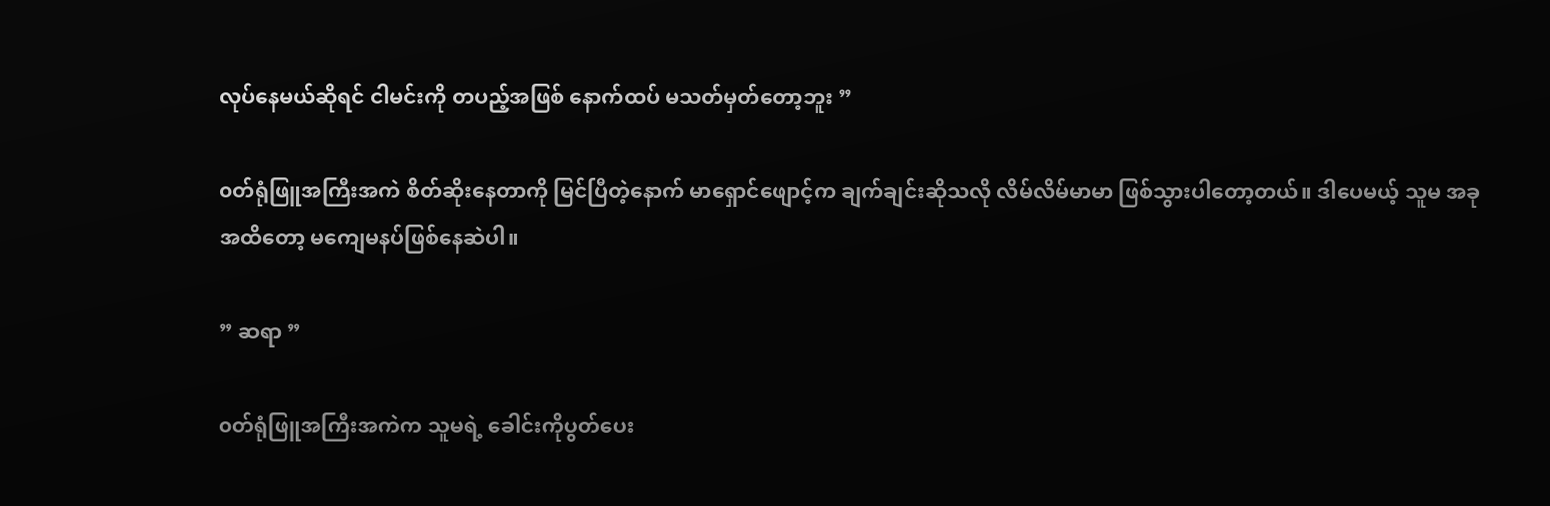လုပ်နေမယ်ဆိုရင် ငါမင်းကို တပည့်အဖြစ် နောက်ထပ် မသတ်မှတ်တော့ဘူး ”

၀တ်ရုံဖြူအကြီးအကဲ စိတ်ဆိုးနေတာကို မြင်ပြီတဲ့နောက် မာရှောင်ဖျောင့်က ချက်ချင်းဆိုသလို လိမ်လိမ်မာမာ ဖြစ်သွားပါတော့တယ်။ ဒါပေမယ့် သူမ အခုအထိတော့ မကျေမနပ်ဖြစ်နေဆဲပါ။

” ဆရာ ”

၀တ်ရုံဖြူအကြီးအကဲက သူမရဲ့ ခေါင်းကိုပွတ်ပေး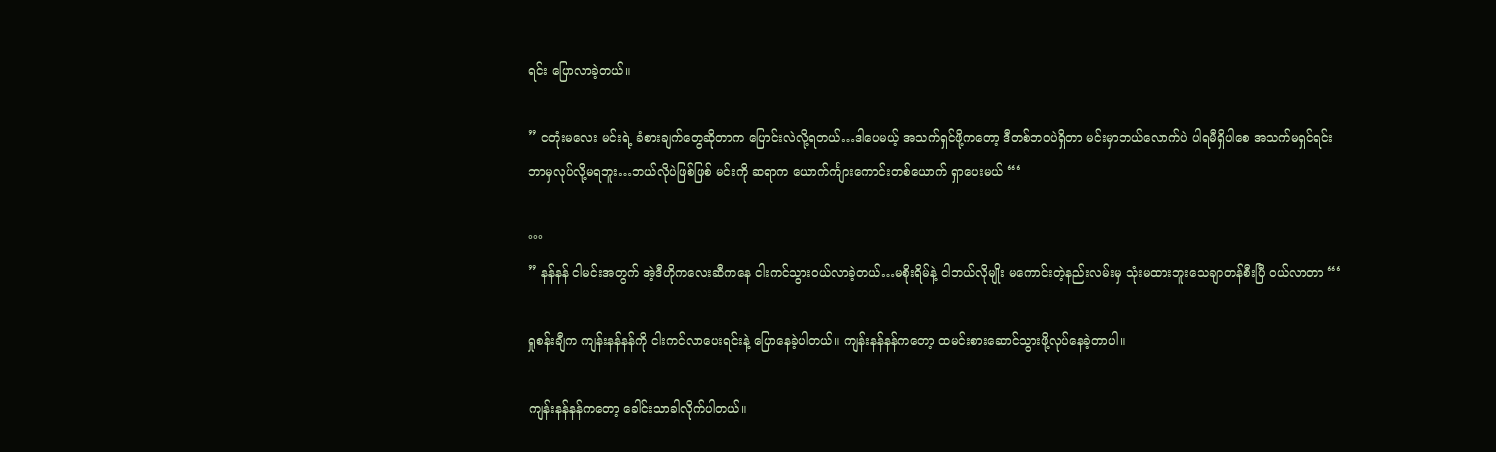ရင်း ပြောလာခဲ့တယ်။

” ငတုံးမလေး မင်းရဲ့ ခံစားချက်တွေဆိုတာက ပြောင်းလဲလို့ရတယ်…ဒါပေမယ့် အသက်ရှင်ဖို့ကတော့ ဒီတစ်ဘ၀ပဲရှိတာ မင်းမှာဘယ်လောက်ပဲ ပါရမီရှိပါစေ အသက်မရှင်ရင်း ဘာမှလုပ်လို့မရဘူး…ဘယ်လိုပဲဖြစ်ဖြစ် မင်းကို ဆရာက ယောက်င်္ကျားကောင်းတစ်ယောက် ရှာပေးမယ် “‘

°°°
” နန်နန် ငါမင်းအတွက် အဲ့ဒီဟိုကလေးဆီကနေ ငါးကင်သွား၀ယ်လာခဲ့တယ်…မစိုးရိမ်နဲ့ ငါဘယ်လိုမျိုး မကောင်းတဲ့နည်းလမ်းမှ သုံးမထားဘူးသေချာတန်စီးပြီ ၀ယ်လာတာ “‘

ရှုစန်းချီက ကျန်းနန်နန်ကို ငါးကင်လာပေးရင်းနဲ့ ပြောနေခဲ့ပါတယ်။ ကျန်းနန်နန်ကတော့ ထမင်းစားဆောင်သွားဖို့လုပ်နေခဲ့တာပါ။

ကျန်းနန်နန်ကတော့ ခေါင်းသာခါလိုက်ပါတယ်။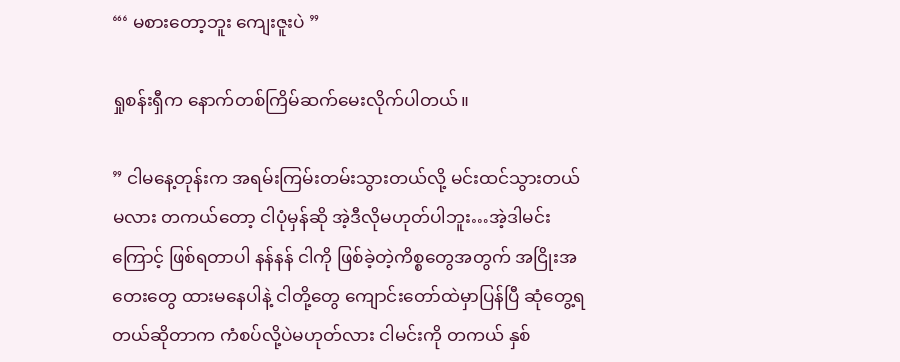“‘ မစားတော့ဘူး ကျေးဇူးပဲ ”

ရှုစန်းရှီက နောက်တစ်ကြိမ်ဆက်မေးလိုက်ပါတယ်။

” ငါမနေ့တုန်းက အရမ်းကြမ်းတမ်းသွားတယ်လို့ မင်းထင်သွားတယ်မလား တကယ်တော့ ငါပုံမှန်ဆို အဲ့ဒီလိုမဟုတ်ပါဘူး…အဲ့ဒါမင်းကြောင့် ဖြစ်ရတာပါ နန်နန် ငါကို ဖြစ်ခဲ့တဲ့ကိစ္စတွေအတွက် အငြိုးအတေးတွေ ထားမနေပါနဲ့ ငါတို့တွေ ကျောင်းတော်ထဲမှာပြန်ပြီ ဆုံတွေ့ရတယ်ဆိုတာက ကံစပ်လို့ပဲမဟုတ်လား ငါမင်းကို တကယ် နှစ်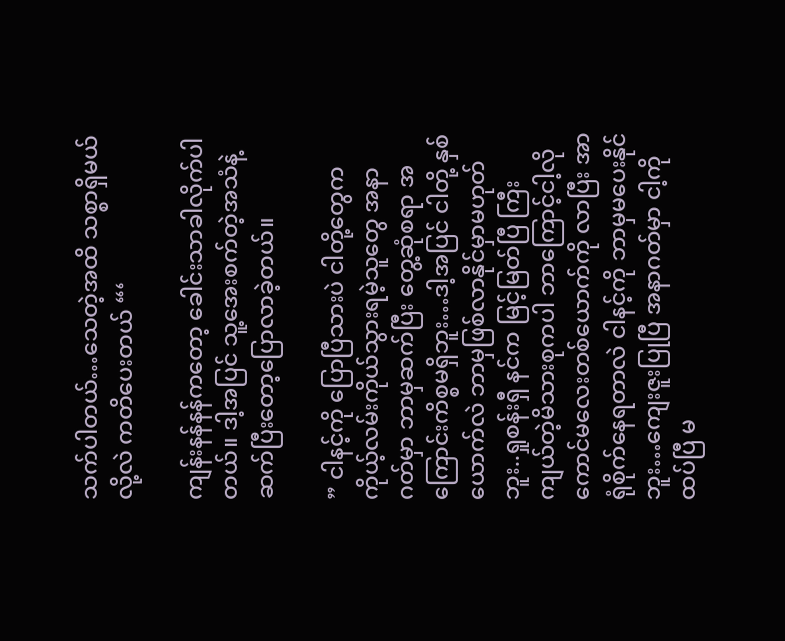သက်ပါတယ်…သေတဲ့အထိ သစ္စာရှိမယ်လို့လဲ ကတိပေးတယ် “‘

ကျန်းနန်နန်ကတော့ ခေါင်းသာခါလိုက်ပါတယ်။ ဒါ့အပြင် သူ့အေးစက်တဲ့အသံနဲ့ ဆက်ပြီးတော့ပြောလာခဲ့တယ်။

” ငါနင့်ကို ပြောပြီသားပဲ ငါတို့တွေက ကိုယ့်လမ်းကိုယ်သွားရမဲ့သူတွေ အနာဂတ်မှာ ဘာမှဆက်ပြီး တွေ့ဆုံစရာ အကြောင်းကိစ္စမရှိဘူး…ဒါ့အပြင် ငါတို့ နှစ်ယောက်လဲ ဘာမှဖြစ်လာနိုင်မှာမဟုတ်ဘူး..ရှုစန်းရှီ နင်က မြင့်မြတ်ပြီ ကြီးကျယ်တဲ့မိသားစုကပါ ဘာကြောင့်ငါ့လို ကောင်မလေးတစ်ယောက်ကို လာပြီး အာရုံစိုက်နေရတာလဲ ငါနင့်ကို ဘာမှမပေးနိုင်ဘူး…ကျေးဇူးပြုပြီ အနာဂတ်မှာ ငါ့ကိုထပ်ပြီ မ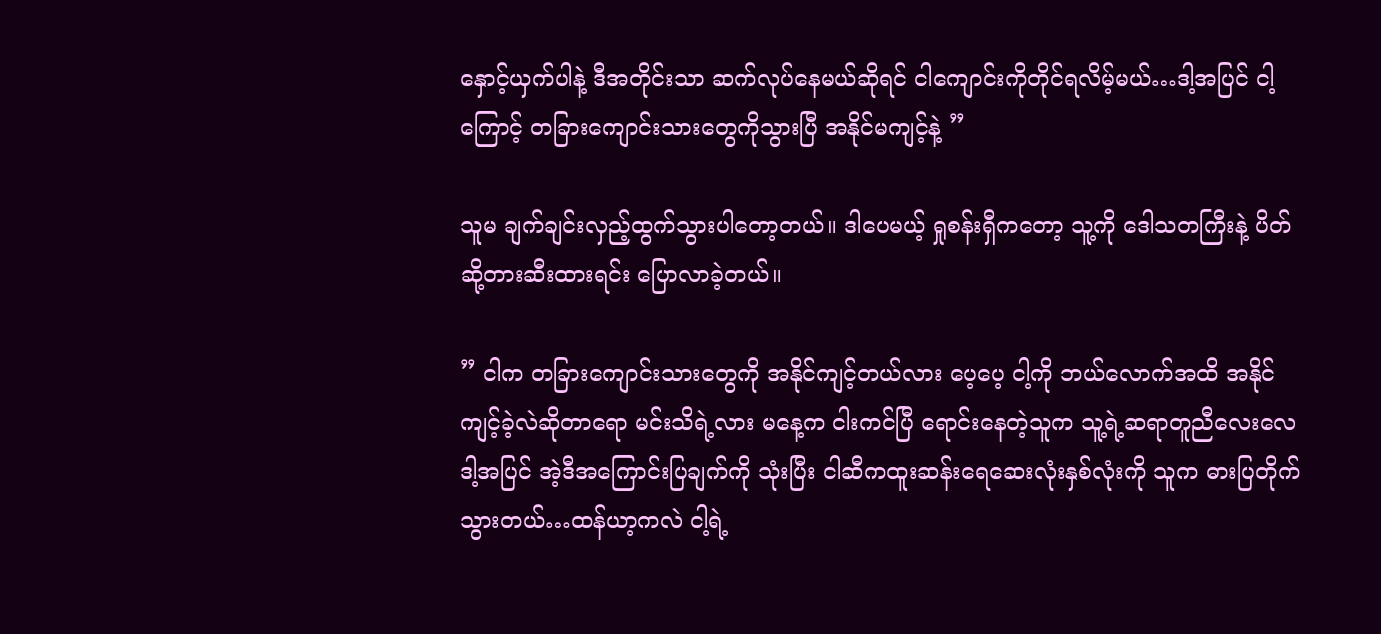နှောင့်ယှက်ပါနဲ့ ဒီအတိုင်းသာ ဆက်လုပ်နေမယ်ဆိုရင် ငါကျောင်းကိုတိုင်ရလိမ့်မယ်…ဒါ့အပြင် ငါ့ကြောင့် တခြားကျောင်းသားတွေကိုသွားပြီ အနိုင်မကျင့်နဲ့ ”

သူမ ချက်ချင်းလှည့်ထွက်သွားပါတော့တယ်။ ဒါပေမယ့် ရှုစန်းရှီကတော့ သူ့ကို ဒေါသတကြီးနဲ့ ပိတ်ဆို့တားဆီးထားရင်း ပြောလာခဲ့တယ်။

” ငါက တခြားကျောင်းသားတွေကို အနိုင်ကျင့်တယ်လား ပေ့ပေ့ ငါ့ကို ဘယ်လောက်အထိ အနိုင်ကျင့်ခဲ့လဲဆိုတာရော မင်းသိရဲ့လား မနေ့က ငါးကင်ပြီ ရောင်းနေတဲ့သူက သူ့ရဲ့ဆရာတူညီလေးလေ ဒါ့အပြင် အဲ့ဒီအကြောင်းပြချက်ကို သုံးပြီး ငါဆီကထူးဆန်းရေဆေးလုံးနှစ်လုံးကို သူက ဓားပြတိုက်သွားတယ်…ထန်ယာ့ကလဲ ငါ့ရဲ့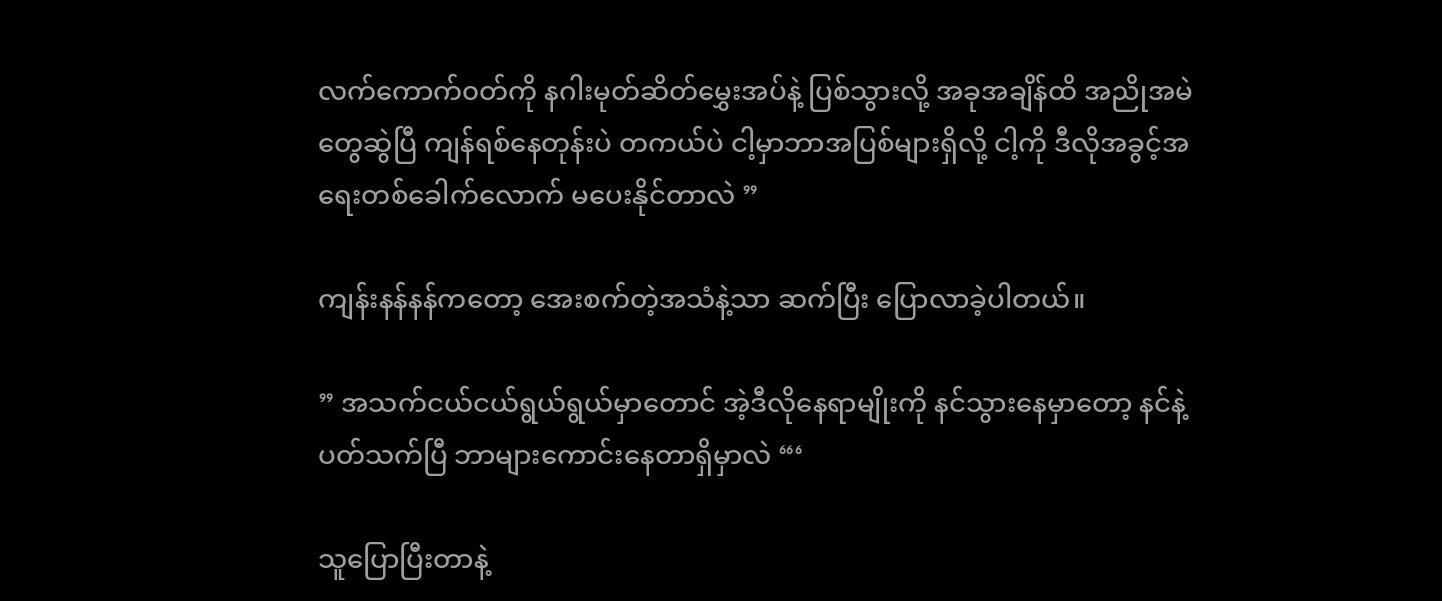လက်ကောက်၀တ်ကို နဂါးမုတ်ဆိတ်မွှေးအပ်နဲ့ ပြစ်သွားလို့ အခုအချိန်ထိ အညိုအမဲတွေဆွဲပြီ ကျန်ရစ်နေတုန်းပဲ တကယ်ပဲ ငါ့မှာဘာအပြစ်များရှိလို့ ငါ့ကို ဒီလိုအခွင့်အရေးတစ်ခေါက်လောက် မပေးနိုင်တာလဲ ”

ကျန်းနန်နန်ကတော့ အေးစက်တဲ့အသံနဲ့သာ ဆက်ပြီး ပြောလာခဲ့ပါတယ်။

” အသက်ငယ်ငယ်ရွယ်ရွယ်မှာတောင် အဲ့ဒီလိုနေရာမျိုးကို နင်သွားနေမှာတော့ နင်နဲ့ပတ်သက်ပြီ ဘာများကောင်းနေတာရှိမှာလဲ “‘

သူပြောပြီးတာနဲ့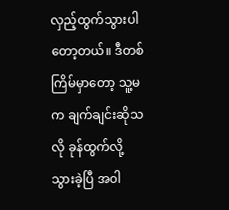လှည့်ထွက်သွားပါတော့တယ်။ ဒီတစ်ကြိမ်မှာတော့ သူ့မက ချက်ချင်းဆိုသလို ခုန်ထွက်လို့သွားခဲ့ပြီ အ၀ါ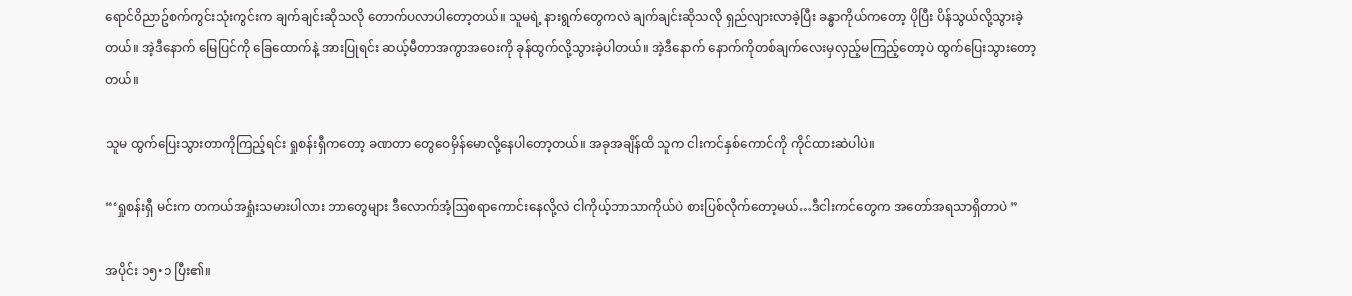ရောင်၀ိညာဥ်စက်ကွင်းသုံးကွင်းက ချက်ချင်းဆိုသလို တောက်ပလာပါတော့တယ်။ သူမရဲ့ နားရွက်တွေကလဲ ချက်ချင်းဆိုသလို ရှည်လျားလာခဲ့ပြီး ခန္ဓာကိုယ်ကတော့ ပိုပြီး ပိန်သွယ်လို့သွားခဲ့တယ်။ အဲ့ဒီနောက် မြေပြင်ကို ခြေထောက်နဲ့ အားပြုရင်း ဆယ့်မီတာအကွာအဝေးကို ခုန်ထွက်လို့သွားခဲ့ပါတယ်။ အဲ့ဒီနောက် နောက်ကိုတစ်ချက်လေးမှလှည့်မကြည့်တော့ပဲ ထွက်ပြေးသွားတော့တယ်။

သူမ ထွက်ပြေးသွားတာကိုကြည့်ရင်း ရှုစန်းရှီကတော့ ခဏတာ တွေဝေမှိန်မောလို့နေပါတော့တယ်။ အခုအချိန်ထိ သူက ငါးကင်နှစ်ကောင်ကို ကိုင်ထားဆဲပါပဲ။

“‘ရှုစန်းရှီ မင်းက တကယ်အရှုံးသမားပါလား ဘာတွေများ ဒီလောက်အံ့ဩစရာကောင်းနေလို့လဲ ငါကိုယ့်ဘာသာကိုယ်ပဲ စားပြစ်လိုက်တော့မယ်…ဒီငါးကင်တွေက အတော်အရသာရှိတာပဲ ”

အပိုင်း ၁၅•၁ ပြီး၏။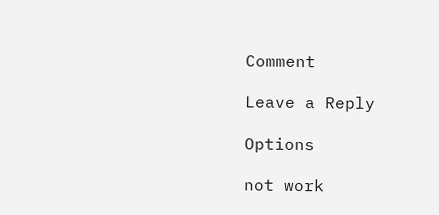Comment

Leave a Reply

Options

not work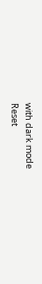with dark mode
Reset